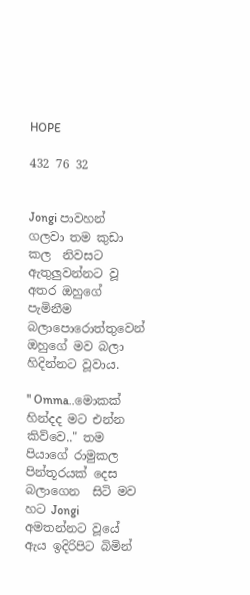HOPE

432 76 32


Jongi පාවහන් ගලවා තම කුඩා කල  නිවසට ඇතුලුවන්නට වූ අතර ඔහුගේ පැමිනීම බලාපොරොත්තුවෙන් ඔහුගේ මව බලා හිදින්නට වූවාය.

" Omma..මොකක් හින්දද මට එන්න කිව්වෙ.." තම පියාගේ රාමුකල පින්තූරයක් දෙස බලාගෙන  සිටි මව හට Jongi අමතන්නට වූයේ ඇය ඉදිරිපිට බිමින්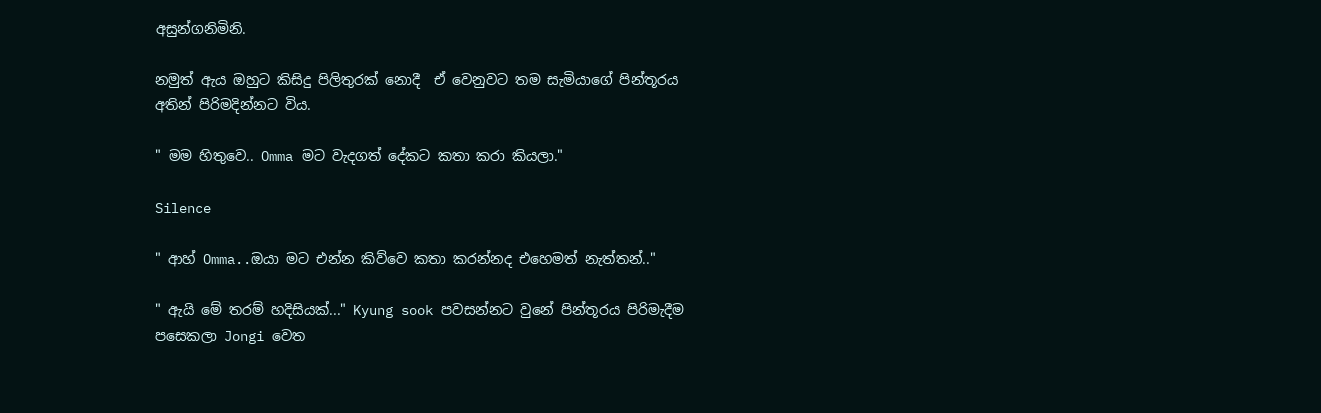අසුන්ගනිමිනි.

නමුත් ඇය ඔහුට කිසිදු පිලිතුරක් නොදී  ඒ වෙනුවට තම සැමියාගේ පින්තූරය  අතින් පිරිමදින්නට විය.

" මම හිතුවෙ.. Omma මට වැදගත් දේකට කතා කරා කියලා."

Silence

" ආහ් Omma..ඔයා මට එන්න කිව්වෙ කතා කරන්නද එහෙමත් නැත්තන්.."

" ඇයි මේ තරම් හදිසියක්..." Kyung sook පවසන්නට වුනේ පින්තූරය පිරිමැදීම පසෙකලා Jongi වෙත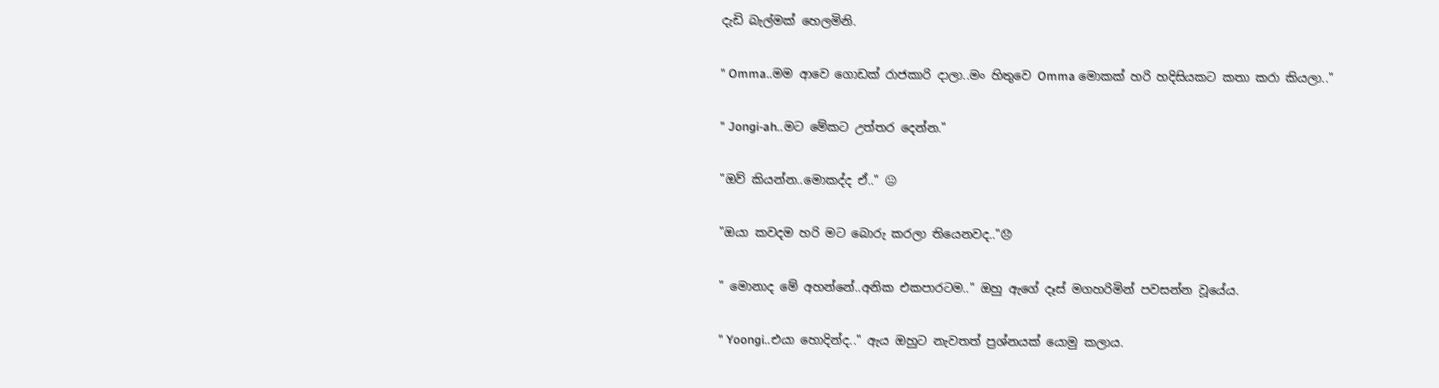දැඩි බැල්මක් හෙලමිනි.

" Omma..මම ආවෙ ගොඩක් රාජකාරි දාලා..මං හිතුවෙ Omma මොකක් හරි හදිසියකට කතා කරා කියලා.."

" Jongi-ah..මට මේකට උත්තර දෙන්න."

"ඔව් කියන්න..මොකද්ද ඒ.." 😐

"ඔයා කවදම හරි මට බොරු කරලා තියෙනවද.."😞

" මොනාද මේ අහන්නේ..අනික එකපාරටම.." ඔහු ඇගේ දෑස් මගහරිමින් පවසන්න වූයේය.

" Yoongi..එයා හොදින්ද.." ඇය ඔහුට නැවතත් ප්‍රශ්නයක් යොමු කලාය.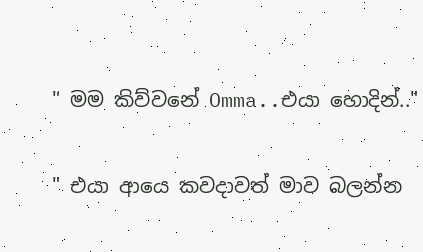" මම කිව්වනේ Omma..එයා හොදින්.."

" එයා ආයෙ කවදාවත් මාව බලන්න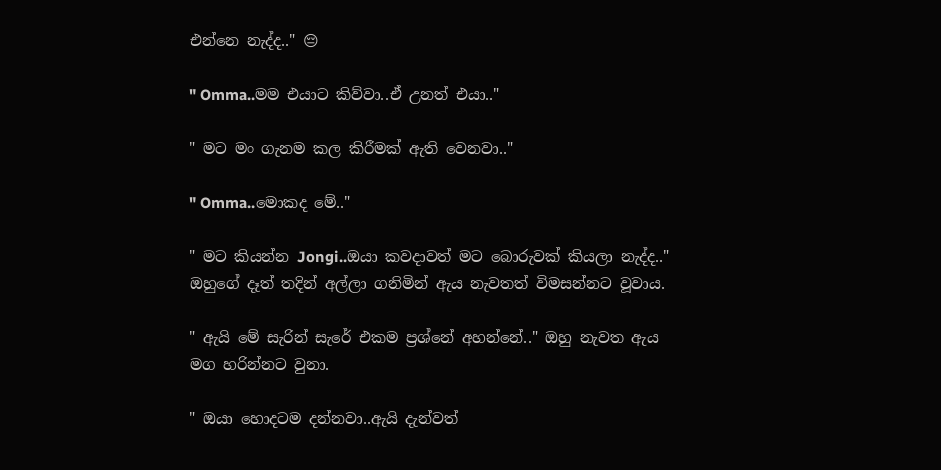එන්නෙ නැද්ද.." 😔

" Omma..මම එයාට කිව්වා..ඒ උනත් එයා.."

" මට මං ගැනම කල කිරීමක් ඇති වෙනවා.."

" Omma..මොකද මේ.."

" මට කියන්න Jongi..ඔයා කවදාවත් මට බොරුවක් කියලා නැද්ද.." ඔහුගේ දෑත් තදින් අල්ලා ගනිමින් ඇය නැවතත් විමසන්නට වූවාය.

" ඇයි මේ සැරින් සැරේ එකම ප්‍රශ්නේ අහන්නේ.." ඔහු නැවත ඇය මග හරින්නට වුනා.

" ඔයා හොදටම දන්නවා..ඇයි දැන්වත්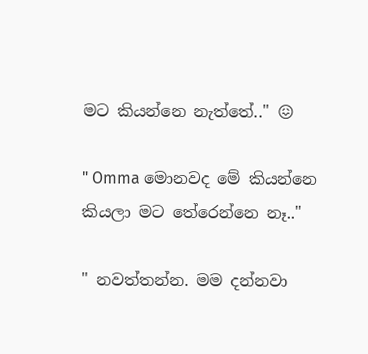මට කියන්නෙ නැත්තේ.." 😖

" Omma මොනවද මේ කියන්නෙ කියලා මට තේරෙන්නෙ නෑ.."

" නවත්තන්න. මම දන්නවා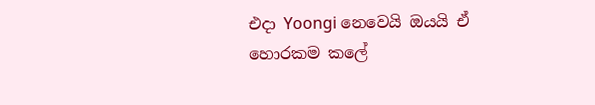එදා Yoongi නෙවෙයි ඔයයි ඒ හොරකම කලේ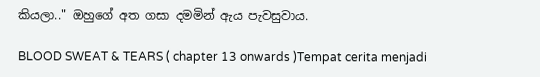කියලා.." ඔහුගේ අත ගසා දමමින් ඇය පැවසුවාය.

BLOOD SWEAT & TEARS ( chapter 13 onwards )Tempat cerita menjadi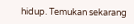hidup. Temukan sekarang